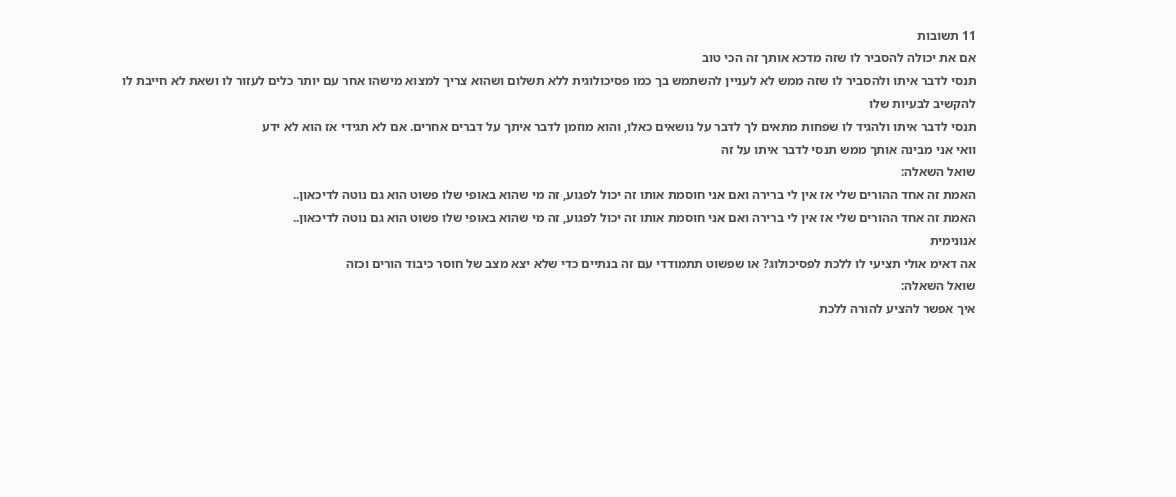11 תשובות
אם את יכולה להסביר לו שזה מדכא אותך זה הכי טוב
תנסי לדבר איתו ולהסביר לו שזה ממש לא לעניין להשתמש בך כמו פסיכולוגית ללא תשלום ושהוא צריך למצוא מישהו אחר עם יותר כלים לעזור לו ושאת לא חייבת לו להקשיב לבעיות שלו
תנסי לדבר איתו ולהגיד לו שפחות מתאים לך לדבר על נושאים כאלו, והוא מוזמן לדבר איתך על דברים אחרים. אם לא תגידי אז הוא לא ידע
וואי אני מבינה אותך ממש תנסי לדבר איתו על זה
שואל השאלה:
האמת זה אחד ההורים שלי אז אין לי ברירה ואם אני חוסמת אותו זה יכול לפגוע, זה מי שהוא באופי שלו פשוט הוא גם נוטה לדיכאון..
האמת זה אחד ההורים שלי אז אין לי ברירה ואם אני חוסמת אותו זה יכול לפגוע, זה מי שהוא באופי שלו פשוט הוא גם נוטה לדיכאון..
אנונימית
אה דאימ אולי תציעי לו ללכת לפסיכולוג? או שפשוט תתמודדי עם זה בנתיים כדי שלא יצא מצב של חוסר כיבוד הורים וכזה
שואל השאלה:
איך אפשר להציע להורה ללכת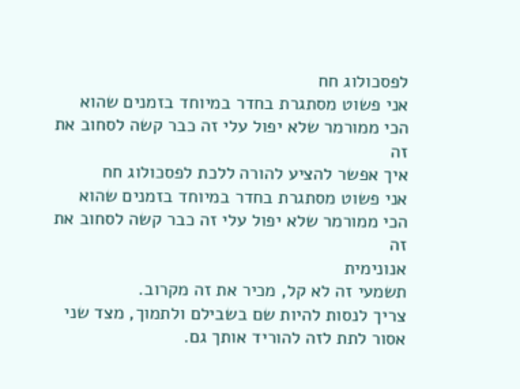לפסכולוג חח
אני פשוט מסתגרת בחדר במיוחד בזמנים שהוא הכי ממורמר שלא יפול עלי זה כבר קשה לסחוב את זה
איך אפשר להציע להורה ללכת לפסכולוג חח
אני פשוט מסתגרת בחדר במיוחד בזמנים שהוא הכי ממורמר שלא יפול עלי זה כבר קשה לסחוב את זה
אנונימית
תשמעי זה לא קל, מכיר את זה מקרוב.
צריך לנסות להיות שם בשבילם ולתמוך, מצד שני אסור לתת לזה להוריד אותך גם.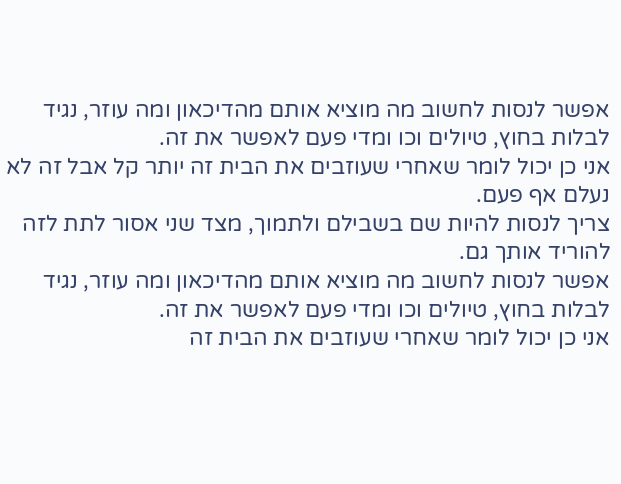אפשר לנסות לחשוב מה מוציא אותם מהדיכאון ומה עוזר, נגיד לבלות בחוץ, טיולים וכו ומדי פעם לאפשר את זה.
אני כן יכול לומר שאחרי שעוזבים את הבית זה יותר קל אבל זה לא נעלם אף פעם.
צריך לנסות להיות שם בשבילם ולתמוך, מצד שני אסור לתת לזה להוריד אותך גם.
אפשר לנסות לחשוב מה מוציא אותם מהדיכאון ומה עוזר, נגיד לבלות בחוץ, טיולים וכו ומדי פעם לאפשר את זה.
אני כן יכול לומר שאחרי שעוזבים את הבית זה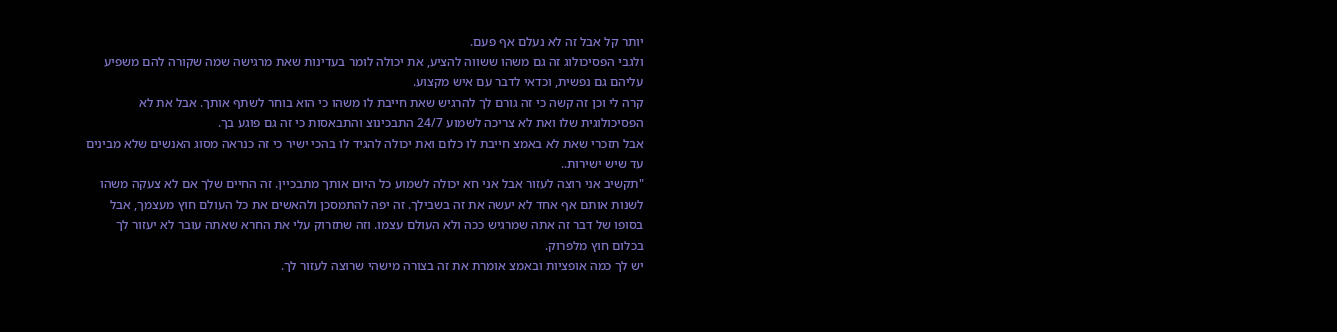יותר קל אבל זה לא נעלם אף פעם.
ולגבי הפסיכולוג זה גם משהו ששווה להציע, את יכולה לומר בעדינות שאת מרגישה שמה שקורה להם משפיע עליהם גם נפשית, וכדאי לדבר עם איש מקצוע.
קרה לי וכן זה קשה כי זה גורם לך להרגיש שאת חייבת לו משהו כי הוא בוחר לשתף אותך. אבל את לא הפסיכולוגית שלו ואת לא צריכה לשמוע 24/7 התבכינוצ והתבאסות כי זה גם פוגע בך.
אבל תזכרי שאת לא באמצ חייבת לו כלום ואת יכולה להגיד לו בהכי ישיר כי זה כנראה מסוג האנשים שלא מבינים עד שיש ישירות..
"תקשיב אני רוצה לעזור אבל אני חא יכולה לשמוע כל היום אותך מתבכיין. זה החיים שלך אם לא צעקה משהו לשנות אותם אף אחד לא יעשה את זה בשבילך. זה יפה להתמסכן ולהאשים את כל העולם חוץ מעצמך, אבל בסופו של דבר זה אתה שמרגיש ככה ולא העולם עצמו. וזה שתזרוק עלי את החרא שאתה עובר לא יעזור לך בכלום חוץ מלפרוק.
יש לך כמה אופציות ובאמצ אומרת את זה בצורה מישהי שרוצה לעזור לך.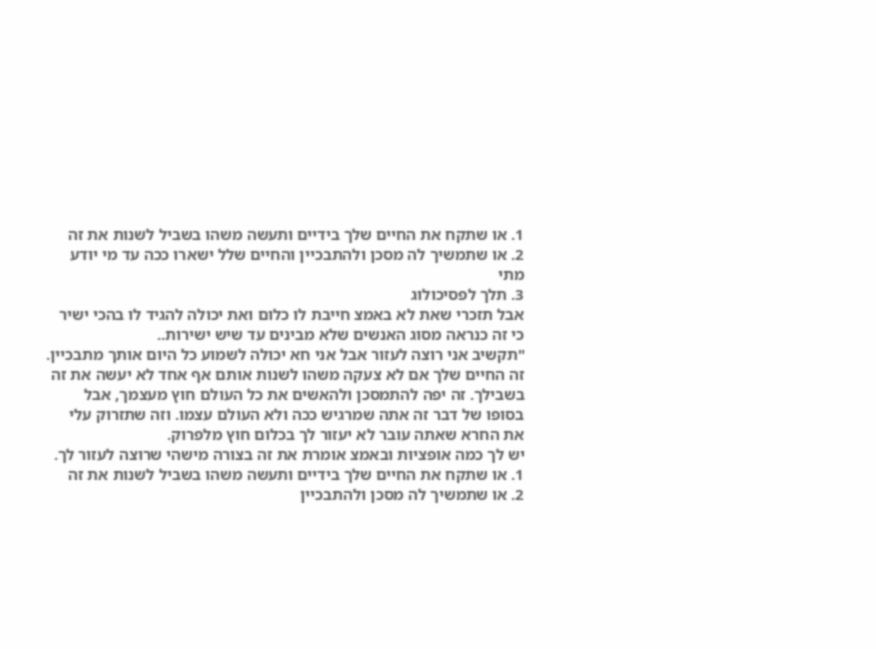1. או שתקח את החיים שלך בידיים ותעשה משהו בשביל לשנות את זה
2. או שתמשיך לה מסכן ולהתבכיין והחיים שלל ישארו ככה עד מי יודע מתי
3. תלך לפסיכולוג
אבל תזכרי שאת לא באמצ חייבת לו כלום ואת יכולה להגיד לו בהכי ישיר כי זה כנראה מסוג האנשים שלא מבינים עד שיש ישירות..
"תקשיב אני רוצה לעזור אבל אני חא יכולה לשמוע כל היום אותך מתבכיין. זה החיים שלך אם לא צעקה משהו לשנות אותם אף אחד לא יעשה את זה בשבילך. זה יפה להתמסכן ולהאשים את כל העולם חוץ מעצמך, אבל בסופו של דבר זה אתה שמרגיש ככה ולא העולם עצמו. וזה שתזרוק עלי את החרא שאתה עובר לא יעזור לך בכלום חוץ מלפרוק.
יש לך כמה אופציות ובאמצ אומרת את זה בצורה מישהי שרוצה לעזור לך.
1. או שתקח את החיים שלך בידיים ותעשה משהו בשביל לשנות את זה
2. או שתמשיך לה מסכן ולהתבכיין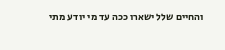והחיים שלל ישארו ככה עד מי יודע מתי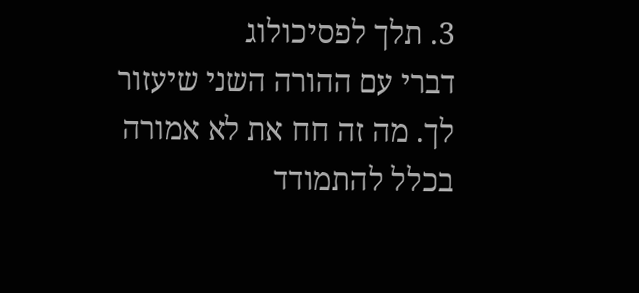3. תלך לפסיכולוג
דברי עם ההורה השני שיעזור לך. מה זה חח את לא אמורה בכלל להתמודד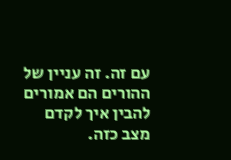עם זה. זה עניין של ההורים הם אמורים להבין איך לקדם מצב כזה.